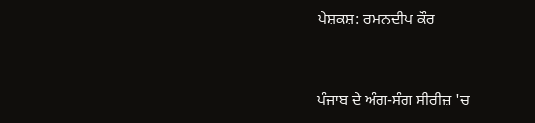ਪੇਸ਼ਕਸ਼: ਰਮਨਦੀਪ ਕੌਰ


ਪੰਜਾਬ ਦੇ ਅੰਗ-ਸੰਗ ਸੀਰੀਜ਼ 'ਚ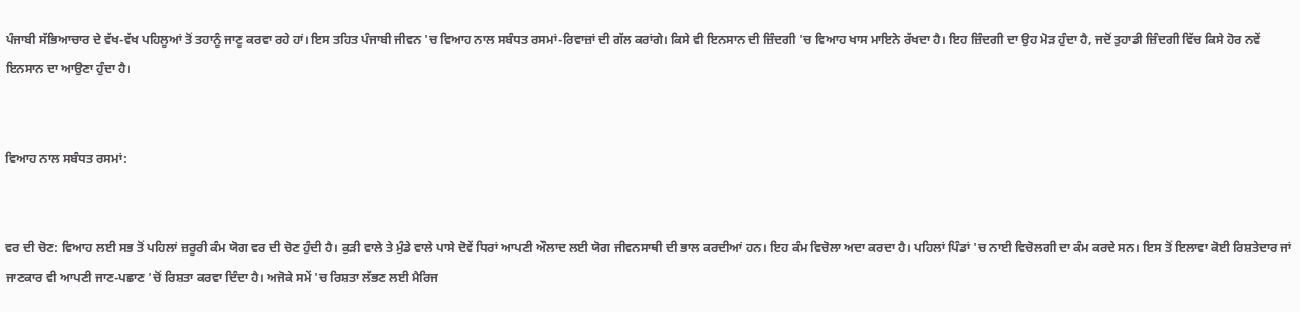ਪੰਜਾਬੀ ਸੱਭਿਆਚਾਰ ਦੇ ਵੱਖ-ਵੱਖ ਪਹਿਲੂਆਂ ਤੋਂ ਤਹਾਨੂੰ ਜਾਣੂ ਕਰਵਾ ਰਹੇ ਹਾਂ। ਇਸ ਤਹਿਤ ਪੰਜਾਬੀ ਜੀਵਨ 'ਚ ਵਿਆਹ ਨਾਲ ਸਬੰਧਤ ਰਸਮਾਂ-ਰਿਵਾਜ਼ਾਂ ਦੀ ਗੱਲ ਕਰਾਂਗੇ। ਕਿਸੇ ਵੀ ਇਨਸਾਨ ਦੀ ਜ਼ਿੰਦਗੀ 'ਚ ਵਿਆਹ ਖਾਸ ਮਾਇਨੇ ਰੱਖਦਾ ਹੈ। ਇਹ ਜ਼ਿੰਦਗੀ ਦਾ ਉਹ ਮੋੜ ਹੁੰਦਾ ਹੈ, ਜਦੋਂ ਤੁਹਾਡੀ ਜ਼ਿੰਦਗੀ ਵਿੱਚ ਕਿਸੇ ਹੋਰ ਨਵੇਂ ਇਨਸਾਨ ਦਾ ਆਉਣਾ ਹੁੰਦਾ ਹੈ।


ਵਿਆਹ ਨਾਲ ਸਬੰਧਤ ਰਸਮਾਂ:


ਵਰ ਦੀ ਚੋਣ: ਵਿਆਹ ਲਈ ਸਭ ਤੋਂ ਪਹਿਲਾਂ ਜ਼ਰੂਰੀ ਕੰਮ ਯੋਗ ਵਰ ਦੀ ਚੋਣ ਹੁੰਦੀ ਹੈ। ਕੁੜੀ ਵਾਲੇ ਤੇ ਮੁੰਡੇ ਵਾਲੇ ਪਾਸੇ ਦੋਵੇਂ ਧਿਰਾਂ ਆਪਣੀ ਔਲਾਦ ਲਈ ਯੋਗ ਜੀਵਨਸਾਥੀ ਦੀ ਭਾਲ ਕਰਦੀਆਂ ਹਨ। ਇਹ ਕੰਮ ਵਿਚੋਲਾ ਅਦਾ ਕਰਦਾ ਹੈ। ਪਹਿਲਾਂ ਪਿੰਡਾਂ 'ਚ ਨਾਈ ਵਿਚੋਲਗੀ ਦਾ ਕੰਮ ਕਰਦੇ ਸਨ। ਇਸ ਤੋਂ ਇਲਾਵਾ ਕੋਈ ਰਿਸ਼ਤੇਦਾਰ ਜਾਂ ਜਾਣਕਾਰ ਵੀ ਆਪਣੀ ਜਾਣ-ਪਛਾਣ 'ਚੋਂ ਰਿਸ਼ਤਾ ਕਰਵਾ ਦਿੰਦਾ ਹੈ। ਅਜੋਕੇ ਸਮੇਂ 'ਚ ਰਿਸ਼ਤਾ ਲੱਭਣ ਲਈ ਮੈਰਿਜ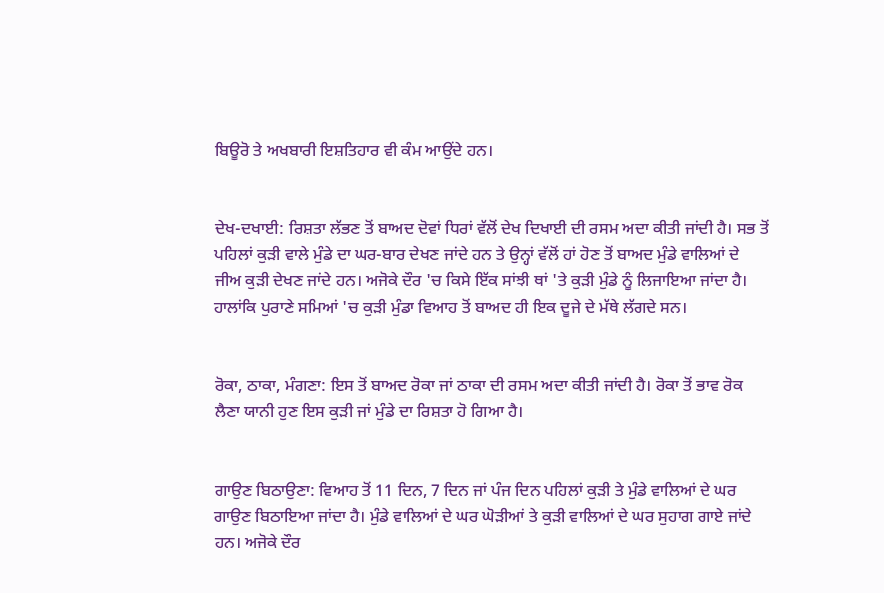ਬਿਊਰੋ ਤੇ ਅਖਬਾਰੀ ਇਸ਼ਤਿਹਾਰ ਵੀ ਕੰਮ ਆਉਂਦੇ ਹਨ।


ਦੇਖ-ਦਖਾਈ: ਰਿਸ਼ਤਾ ਲੱਭਣ ਤੋਂ ਬਾਅਦ ਦੋਵਾਂ ਧਿਰਾਂ ਵੱਲੋਂ ਦੇਖ ਦਿਖਾਈ ਦੀ ਰਸਮ ਅਦਾ ਕੀਤੀ ਜਾਂਦੀ ਹੈ। ਸਭ ਤੋਂ ਪਹਿਲਾਂ ਕੁੜੀ ਵਾਲੇ ਮੁੰਡੇ ਦਾ ਘਰ-ਬਾਰ ਦੇਖਣ ਜਾਂਦੇ ਹਨ ਤੇ ਉਨ੍ਹਾਂ ਵੱਲੋਂ ਹਾਂ ਹੋਣ ਤੋਂ ਬਾਅਦ ਮੁੰਡੇ ਵਾਲਿਆਂ ਦੇ ਜੀਅ ਕੁੜੀ ਦੇਖਣ ਜਾਂਦੇ ਹਨ। ਅਜੋਕੇ ਦੌਰ 'ਚ ਕਿਸੇ ਇੱਕ ਸਾਂਝੀ ਥਾਂ 'ਤੇ ਕੁੜੀ ਮੁੰਡੇ ਨੂੰ ਲਿਜਾਇਆ ਜਾਂਦਾ ਹੈ। ਹਾਲਾਂਕਿ ਪੁਰਾਣੇ ਸਮਿਆਂ 'ਚ ਕੁੜੀ ਮੁੰਡਾ ਵਿਆਹ ਤੋਂ ਬਾਅਦ ਹੀ ਇਕ ਦੂਜੇ ਦੇ ਮੱਥੇ ਲੱਗਦੇ ਸਨ।


ਰੋਕਾ, ਠਾਕਾ, ਮੰਗਣਾ: ਇਸ ਤੋਂ ਬਾਅਦ ਰੋਕਾ ਜਾਂ ਠਾਕਾ ਦੀ ਰਸਮ ਅਦਾ ਕੀਤੀ ਜਾਂਦੀ ਹੈ। ਰੋਕਾ ਤੋਂ ਭਾਵ ਰੋਕ ਲੈਣਾ ਯਾਨੀ ਹੁਣ ਇਸ ਕੁੜੀ ਜਾਂ ਮੁੰਡੇ ਦਾ ਰਿਸ਼ਤਾ ਹੋ ਗਿਆ ਹੈ।


ਗਾਉਣ ਬਿਠਾਉਣਾ: ਵਿਆਹ ਤੋਂ 11 ਦਿਨ, 7 ਦਿਨ ਜਾਂ ਪੰਜ ਦਿਨ ਪਹਿਲਾਂ ਕੁੜੀ ਤੇ ਮੁੰਡੇ ਵਾਲਿਆਂ ਦੇ ਘਰ ਗਾਉਣ ਬਿਠਾਇਆ ਜਾਂਦਾ ਹੈ। ਮੁੰਡੇ ਵਾਲਿਆਂ ਦੇ ਘਰ ਘੋੜੀਆਂ ਤੇ ਕੁੜੀ ਵਾਲਿਆਂ ਦੇ ਘਰ ਸੁਹਾਗ ਗਾਏ ਜਾਂਦੇ ਹਨ। ਅਜੋਕੇ ਦੌਰ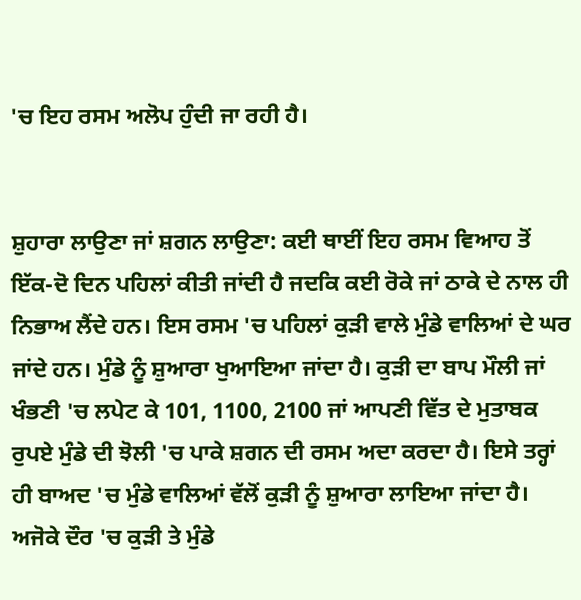'ਚ ਇਹ ਰਸਮ ਅਲੋਪ ਹੁੰਦੀ ਜਾ ਰਹੀ ਹੈ।


ਸ਼ੁਹਾਰਾ ਲਾਉਣਾ ਜਾਂ ਸ਼ਗਨ ਲਾਉਣਾ: ਕਈ ਥਾਈਂ ਇਹ ਰਸਮ ਵਿਆਹ ਤੋਂ ਇੱਕ-ਦੋ ਦਿਨ ਪਹਿਲਾਂ ਕੀਤੀ ਜਾਂਦੀ ਹੈ ਜਦਕਿ ਕਈ ਰੋਕੇ ਜਾਂ ਠਾਕੇ ਦੇ ਨਾਲ ਹੀ ਨਿਭਾਅ ਲੈਂਦੇ ਹਨ। ਇਸ ਰਸਮ 'ਚ ਪਹਿਲਾਂ ਕੁੜੀ ਵਾਲੇ ਮੁੰਡੇ ਵਾਲਿਆਂ ਦੇ ਘਰ ਜਾਂਦੇ ਹਨ। ਮੁੰਡੇ ਨੂੰ ਸ਼ੁਆਰਾ ਖੁਆਇਆ ਜਾਂਦਾ ਹੈ। ਕੁੜੀ ਦਾ ਬਾਪ ਮੌਲੀ ਜਾਂ ਖੰਭਣੀ 'ਚ ਲਪੇਟ ਕੇ 101, 1100, 2100 ਜਾਂ ਆਪਣੀ ਵਿੱਤ ਦੇ ਮੁਤਾਬਕ ਰੁਪਏ ਮੁੰਡੇ ਦੀ ਝੋਲੀ 'ਚ ਪਾਕੇ ਸ਼ਗਨ ਦੀ ਰਸਮ ਅਦਾ ਕਰਦਾ ਹੈ। ਇਸੇ ਤਰ੍ਹਾਂ ਹੀ ਬਾਅਦ 'ਚ ਮੁੰਡੇ ਵਾਲਿਆਂ ਵੱਲੋਂ ਕੁੜੀ ਨੂੰ ਸ਼ੁਆਰਾ ਲਾਇਆ ਜਾਂਦਾ ਹੈ। ਅਜੋਕੇ ਦੌਰ 'ਚ ਕੁੜੀ ਤੇ ਮੁੰਡੇ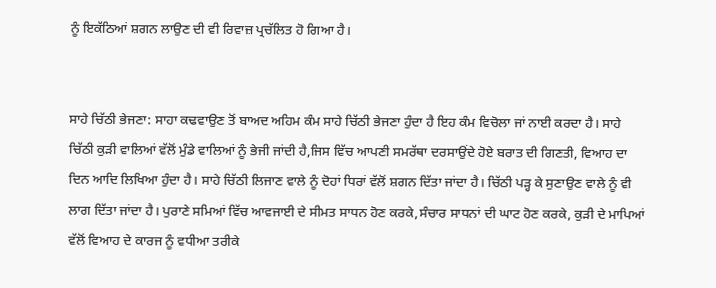ਨੂੰ ਇਕੱਠਿਆਂ ਸ਼ਗਨ ਲਾਉਣ ਦੀ ਵੀ ਰਿਵਾਜ਼ ਪ੍ਰਚੱਲਿਤ ਹੋ ਗਿਆ ਹੈ।


ਸਾਹੇ ਚਿੱਠੀ ਭੇਜਣਾ: ਸਾਹਾ ਕਢਵਾਉਣ ਤੋਂ ਬਾਅਦ ਅਹਿਮ ਕੰਮ ਸਾਹੇ ਚਿੱਠੀ ਭੇਜਣਾ ਹੁੰਦਾ ਹੈ ਇਹ ਕੰਮ ਵਿਚੋਲਾ ਜਾਂ ਨਾਈ ਕਰਦਾ ਹੈ। ਸਾਹੇ ਚਿੱਠੀ ਕੁੜੀ ਵਾਲਿਆਂ ਵੱਲੋਂ ਮੁੰਡੇ ਵਾਲਿਆਂ ਨੂੰ ਭੇਜੀ ਜਾਂਦੀ ਹੈ,ਜਿਸ ਵਿੱਚ ਆਪਣੀ ਸਮਰੱਥਾ ਦਰਸਾਉਂਦੇ ਹੋਏ ਬਰਾਤ ਦੀ ਗਿਣਤੀ, ਵਿਆਹ ਦਾ ਦਿਨ ਆਦਿ ਲਿਖਿਆ ਹੁੰਦਾ ਹੈ। ਸਾਹੇ ਚਿੱਠੀ ਲਿਜਾਣ ਵਾਲੇ ਨੂੰ ਦੋਹਾਂ ਧਿਰਾਂ ਵੱਲੋਂ ਸ਼ਗਨ ਦਿੱਤਾ ਜਾਂਦਾ ਹੈ। ਚਿੱਠੀ ਪੜ੍ਹ ਕੇ ਸੁਣਾਉਣ ਵਾਲੇ ਨੂੰ ਵੀ ਲਾਗ ਦਿੱਤਾ ਜਾਂਦਾ ਹੈ। ਪੁਰਾਣੇ ਸਮਿਆਂ ਵਿੱਚ ਆਵਜਾਈ ਦੇ ਸੀਮਤ ਸਾਧਨ ਹੋਣ ਕਰਕੇ,ਸੰਚਾਰ ਸਾਧਨਾਂ ਦੀ ਘਾਟ ਹੋਣ ਕਰਕੇ, ਕੁੜੀ ਦੇ ਮਾਪਿਆਂ ਵੱਲੋਂ ਵਿਆਹ ਦੇ ਕਾਰਜ ਨੂੰ ਵਧੀਆ ਤਰੀਕੇ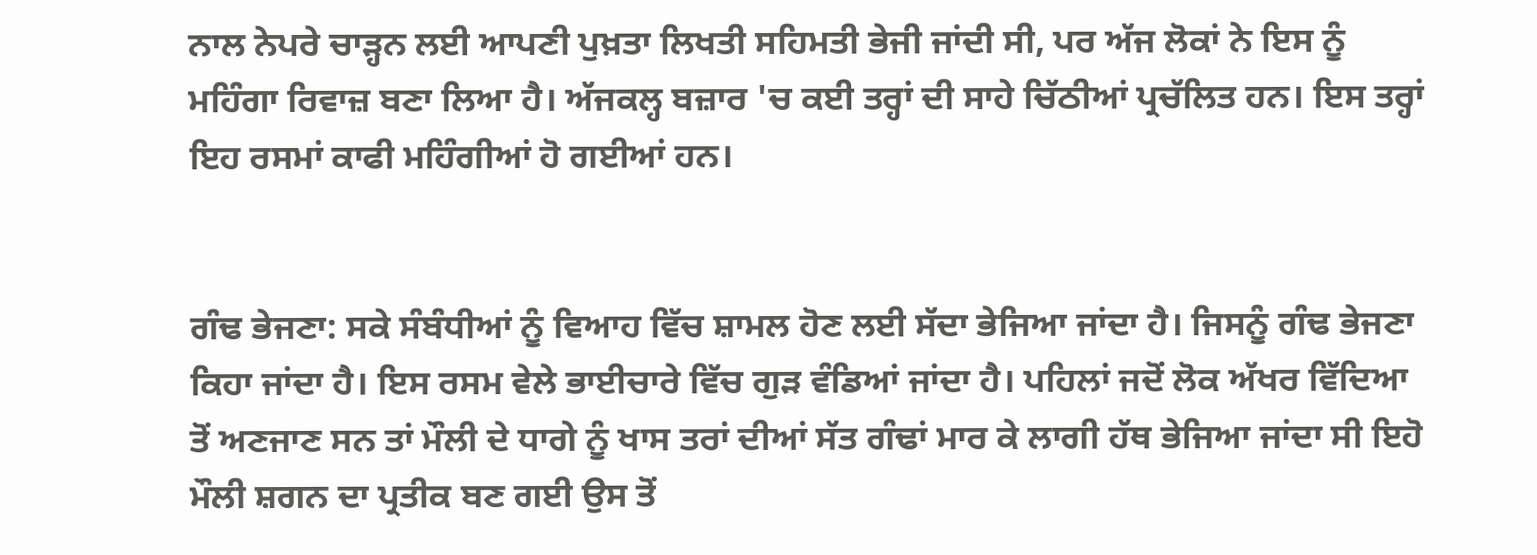ਨਾਲ ਨੇਪਰੇ ਚਾੜ੍ਹਨ ਲਈ ਆਪਣੀ ਪੁਖ਼ਤਾ ਲਿਖਤੀ ਸਹਿਮਤੀ ਭੇਜੀ ਜਾਂਦੀ ਸੀ, ਪਰ ਅੱਜ ਲੋਕਾਂ ਨੇ ਇਸ ਨੂੰ ਮਹਿੰਗਾ ਰਿਵਾਜ਼ ਬਣਾ ਲਿਆ ਹੈ। ਅੱਜਕਲ੍ਹ ਬਜ਼ਾਰ 'ਚ ਕਈ ਤਰ੍ਹਾਂ ਦੀ ਸਾਹੇ ਚਿੱਠੀਆਂ ਪ੍ਰਚੱਲਿਤ ਹਨ। ਇਸ ਤਰ੍ਹਾਂ ਇਹ ਰਸਮਾਂ ਕਾਫੀ ਮਹਿੰਗੀਆਂ ਹੋ ਗਈਆਂ ਹਨ।


ਗੰਢ ਭੇਜਣਾ: ਸਕੇ ਸੰਬੰਧੀਆਂ ਨੂੰ ਵਿਆਹ ਵਿੱਚ ਸ਼ਾਮਲ ਹੋਣ ਲਈ ਸੱਦਾ ਭੇਜਿਆ ਜਾਂਦਾ ਹੈ। ਜਿਸਨੂੰ ਗੰਢ ਭੇਜਣਾ ਕਿਹਾ ਜਾਂਦਾ ਹੈ। ਇਸ ਰਸਮ ਵੇਲੇ ਭਾਈਚਾਰੇ ਵਿੱਚ ਗੁੜ ਵੰਡਿਆਂ ਜਾਂਦਾ ਹੈ। ਪਹਿਲਾਂ ਜਦੋਂ ਲੋਕ ਅੱਖਰ ਵਿੱਦਿਆ ਤੋਂ ਅਣਜਾਣ ਸਨ ਤਾਂ ਮੌਲੀ ਦੇ ਧਾਗੇ ਨੂੰ ਖਾਸ ਤਰਾਂ ਦੀਆਂ ਸੱਤ ਗੰਢਾਂ ਮਾਰ ਕੇ ਲਾਗੀ ਹੱਥ ਭੇਜਿਆ ਜਾਂਦਾ ਸੀ ਇਹੋ ਮੌਲੀ ਸ਼ਗਨ ਦਾ ਪ੍ਰਤੀਕ ਬਣ ਗਈ ਉਸ ਤੋਂ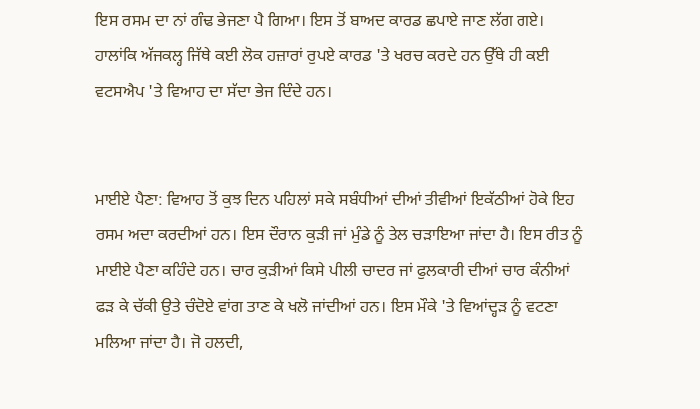ਇਸ ਰਸਮ ਦਾ ਨਾਂ ਗੰਢ ਭੇਜਣਾ ਪੈ ਗਿਆ। ਇਸ ਤੋਂ ਬਾਅਦ ਕਾਰਡ ਛਪਾਏ ਜਾਣ ਲੱਗ ਗਏ। ਹਾਲਾਂਕਿ ਅੱਜਕਲ੍ਹ ਜਿੱਥੇ ਕਈ ਲੋਕ ਹਜ਼ਾਰਾਂ ਰੁਪਏ ਕਾਰਡ 'ਤੇ ਖਰਚ ਕਰਦੇ ਹਨ ਉੱਥੇ ਹੀ ਕਈ ਵਟਸਐਪ 'ਤੇ ਵਿਆਹ ਦਾ ਸੱਦਾ ਭੇਜ ਦਿੰਦੇ ਹਨ।


ਮਾਈਏ ਪੈਣਾ: ਵਿਆਹ ਤੋਂ ਕੁਝ ਦਿਨ ਪਹਿਲਾਂ ਸਕੇ ਸਬੰਧੀਆਂ ਦੀਆਂ ਤੀਵੀਆਂ ਇਕੱਠੀਆਂ ਹੋਕੇ ਇਹ ਰਸਮ ਅਦਾ ਕਰਦੀਆਂ ਹਨ। ਇਸ ਦੌਰਾਨ ਕੁੜੀ ਜਾਂ ਮੁੰਡੇ ਨੂੰ ਤੇਲ ਚੜਾਇਆ ਜਾਂਦਾ ਹੈ। ਇਸ ਰੀਤ ਨੂੰ ਮਾਈਏ ਪੈਣਾ ਕਹਿੰਦੇ ਹਨ। ਚਾਰ ਕੁੜੀਆਂ ਕਿਸੇ ਪੀਲੀ ਚਾਦਰ ਜਾਂ ਫੁਲਕਾਰੀ ਦੀਆਂ ਚਾਰ ਕੰਨੀਆਂ ਫੜ ਕੇ ਚੱਕੀ ਉਤੇ ਚੰਦੋਏ ਵਾਂਗ ਤਾਣ ਕੇ ਖਲੋ ਜਾਂਦੀਆਂ ਹਨ। ਇਸ ਮੌਕੇ 'ਤੇ ਵਿਆਂਦ੍ਹੜ ਨੂੰ ਵਟਣਾ ਮਲਿਆ ਜਾਂਦਾ ਹੈ। ਜੋ ਹਲਦੀ,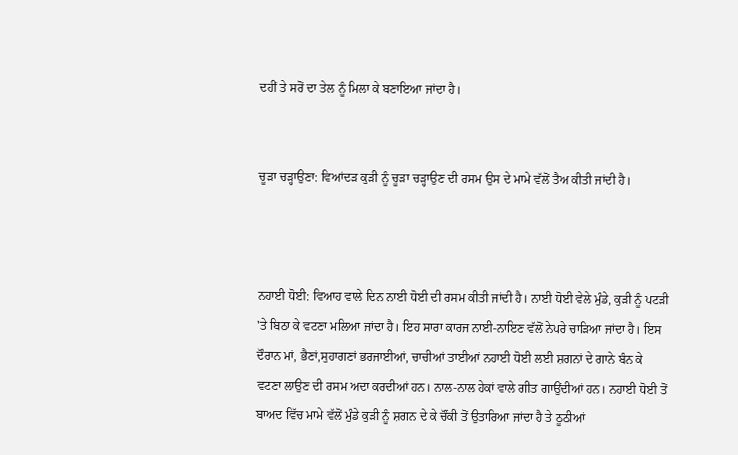ਦਹੀਂ ਤੇ ਸਰੋਂ ਦਾ ਤੇਲ ਨੂੰ ਮਿਲਾ ਕੇ ਬਣਾਇਆ ਜਾਂਦਾ ਹੈ।


ਚੂੜਾ ਚੜ੍ਹਾਉਣਾ: ਵਿਆਂਦੜ ਕੁੜੀ ਨੂੰ ਚੂੜਾ ਚੜ੍ਹਾਉਣ ਦੀ ਰਸਮ ਉਸ ਦੇ ਮਾਮੇ ਵੱਲੋਂ ਤੈਅ ਕੀਤੀ ਜਾਂਦੀ ਹੈ।



ਨਹਾਈ ਧੋਈ: ਵਿਆਹ ਵਾਲੇ ਦਿਨ ਨਾਈ ਧੋਈ ਦੀ ਰਸਮ ਕੀਤੀ ਜਾਂਦੀ ਹੈ। ਨਾਈ ਧੋਈ ਵੇਲੇ ਮੁੰਡੇ, ਕੁੜੀ ਨੂੰ ਪਟੜੀ 'ਤੇ ਬਿਠਾ ਕੇ ਵਟਣਾ ਮਲਿਆ ਜਾਂਦਾ ਹੈ। ਇਹ ਸਾਰਾ ਕਾਰਜ ਨਾਈ-ਨਾਇਣ ਵੱਲੋਂ ਨੇਪਰੇ ਚਾੜਿਆ ਜਾਂਦਾ ਹੈ। ਇਸ ਦੌਰਾਨ ਮਾਂ, ਭੈਣਾਂ,ਸੁਹਾਗਣਾਂ ਭਰਜਾਈਆਂ, ਚਾਚੀਆਂ ਤਾਈਆਂ ਨਹਾਈ ਧੋਈ ਲਈ ਸ਼ਗਨਾਂ ਦੇ ਗਾਨੇ ਬੰਨ ਕੇ ਵਟਣਾ ਲਾਉਣ ਦੀ ਰਸਮ ਅਦਾ ਕਰਦੀਆਂ ਹਨ। ਨਾਲ-ਨਾਲ ਹੇਕਾਂ ਵਾਲੇ ਗੀਤ ਗਾਉਂਦੀਆਂ ਹਨ। ਨਹਾਈ ਧੋਈ ਤੋਂ ਬਾਅਦ ਵਿੱਚ ਮਾਮੇ ਵੱਲੋਂ ਮੁੰਡੇ ਕੁੜੀ ਨੂੰ ਸ਼ਗਨ ਦੇ ਕੇ ਚੌਂਕੀ ਤੋਂ ਉਤਾਰਿਆ ਜਾਂਦਾ ਹੈ ਤੇ ਠੂਠੀਆਂ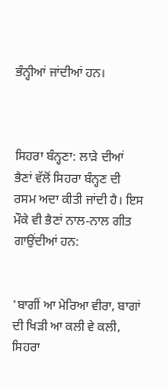ਭੰਨ੍ਹੀਆਂ ਜਾਂਦੀਆਂ ਹਨ।



ਸਿਹਰਾ ਬੰਨ੍ਹਣਾ: ਲਾੜੇ ਦੀਆਂ ਭੈਣਾਂ ਵੱਲੋਂ ਸਿਹਰਾ ਬੰਨ੍ਹਣ ਦੀ ਰਸਮ ਅਦਾ ਕੀਤੀ ਜਾਂਦੀ ਹੈ। ਇਸ ਮੌਕੇ ਵੀ ਭੈਣਾਂ ਨਾਲ-ਨਾਲ ਗੀਤ ਗਾਉਂਦੀਆਂ ਹਨ:


'ਬਾਗੀਂ ਆ ਮੇਰਿਆ ਵੀਰਾ, ਬਾਗਾਂ ਦੀ ਖਿੜੀ ਆ ਕਲੀ ਵੇ ਕਲੀ,
ਸਿਹਰਾ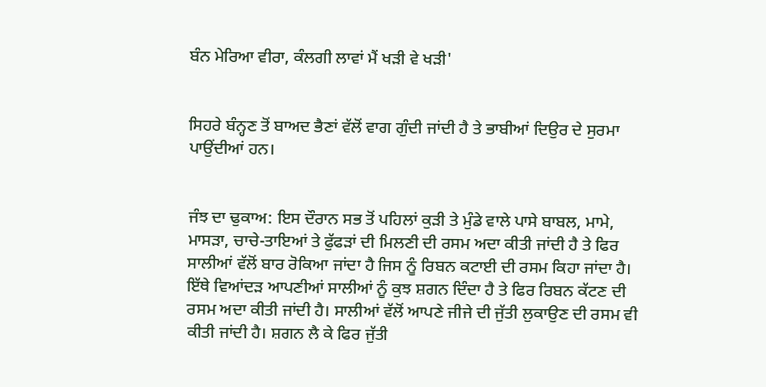ਬੰਨ ਮੇਰਿਆ ਵੀਰਾ, ਕੰਲਗੀ ਲਾਵਾਂ ਮੈਂ ਖੜੀ ਵੇ ਖੜੀ'


ਸਿਹਰੇ ਬੰਨ੍ਹਣ ਤੋਂ ਬਾਅਦ ਭੈਣਾਂ ਵੱਲੋਂ ਵਾਗ ਗੁੰਦੀ ਜਾਂਦੀ ਹੈ ਤੇ ਭਾਬੀਆਂ ਦਿਉਰ ਦੇ ਸੁਰਮਾ ਪਾਉਂਦੀਆਂ ਹਨ।


ਜੰਝ ਦਾ ਢੁਕਾਅ: ਇਸ ਦੌਰਾਨ ਸਭ ਤੋਂ ਪਹਿਲਾਂ ਕੁੜੀ ਤੇ ਮੁੰਡੇ ਵਾਲੇ ਪਾਸੇ ਬਾਬਲ, ਮਾਮੇ, ਮਾਸੜਾ, ਚਾਚੇ-ਤਾਇਆਂ ਤੇ ਫੁੱਫੜਾਂ ਦੀ ਮਿਲਣੀ ਦੀ ਰਸਮ ਅਦਾ ਕੀਤੀ ਜਾਂਦੀ ਹੈ ਤੇ ਫਿਰ ਸਾਲੀਆਂ ਵੱਲੋਂ ਬਾਰ ਰੋਕਿਆ ਜਾਂਦਾ ਹੈ ਜਿਸ ਨੂੰ ਰਿਬਨ ਕਟਾਈ ਦੀ ਰਸਮ ਕਿਹਾ ਜਾਂਦਾ ਹੈ। ਇੱਥੇ ਵਿਆਂਦੜ ਆਪਣੀਆਂ ਸਾਲੀਆਂ ਨੂੰ ਕੁਝ ਸ਼ਗਨ ਦਿੰਦਾ ਹੈ ਤੇ ਫਿਰ ਰਿਬਨ ਕੱਟਣ ਦੀ ਰਸਮ ਅਦਾ ਕੀਤੀ ਜਾਂਦੀ ਹੈ। ਸਾਲੀਆਂ ਵੱਲੋਂ ਆਪਣੇ ਜੀਜੇ ਦੀ ਜੁੱਤੀ ਲੁਕਾਉਣ ਦੀ ਰਸਮ ਵੀ ਕੀਤੀ ਜਾਂਦੀ ਹੈ। ਸ਼ਗਨ ਲੈ ਕੇ ਫਿਰ ਜੁੱਤੀ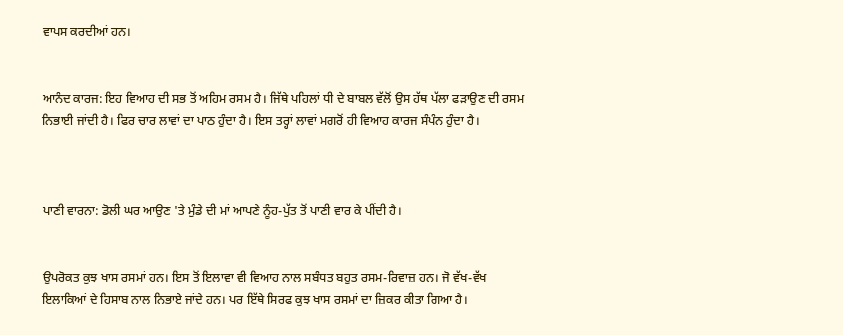ਵਾਪਸ ਕਰਦੀਆਂ ਹਨ।


ਆਨੰਦ ਕਾਰਜ: ਇਹ ਵਿਆਹ ਦੀ ਸਭ ਤੋਂ ਅਹਿਮ ਰਸਮ ਹੈ। ਜਿੱਥੇ ਪਹਿਲਾਂ ਧੀ ਦੇ ਬਾਬਲ ਵੱਲੋਂ ਉਸ ਹੱਥ ਪੱਲਾ ਫੜਾਉਣ ਦੀ ਰਸਮ ਨਿਭਾਈ ਜਾਂਦੀ ਹੈ। ਫਿਰ ਚਾਰ ਲਾਵਾਂ ਦਾ ਪਾਠ ਹੁੰਦਾ ਹੈ। ਇਸ ਤਰ੍ਹਾਂ ਲਾਵਾਂ ਮਗਰੋਂ ਹੀ ਵਿਆਹ ਕਾਰਜ ਸੰਪੰਨ ਹੁੰਦਾ ਹੈ।



ਪਾਣੀ ਵਾਰਨਾ: ਡੋਲੀ ਘਰ ਆਉਣ 'ਤੇ ਮੁੰਡੇ ਦੀ ਮਾਂ ਆਪਣੇ ਨੂੰਹ-ਪੁੱਤ ਤੋਂ ਪਾਣੀ ਵਾਰ ਕੇ ਪੀਂਦੀ ਹੈ।


ਉਪਰੋਕਤ ਕੁਝ ਖਾਸ ਰਸਮਾਂ ਹਨ। ਇਸ ਤੋਂ ਇਲਾਵਾ ਵੀ ਵਿਆਹ ਨਾਲ ਸਬੰਧਤ ਬਹੁਤ ਰਸਮ-ਰਿਵਾਜ਼ ਹਨ। ਜੋ ਵੱਖ-ਵੱਖ ਇਲਾਕਿਆਂ ਦੇ ਹਿਸਾਬ ਨਾਲ ਨਿਭਾਏ ਜਾਂਦੇ ਹਨ। ਪਰ ਇੱਥੇ ਸਿਰਫ ਕੁਝ ਖਾਸ ਰਸਮਾਂ ਦਾ ਜ਼ਿਕਰ ਕੀਤਾ ਗਿਆ ਹੈ।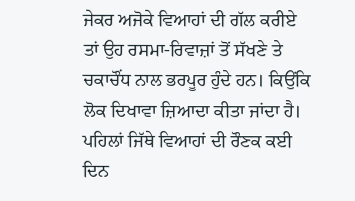ਜੇਕਰ ਅਜੋਕੇ ਵਿਆਹਾਂ ਦੀ ਗੱਲ ਕਰੀਏ ਤਾਂ ਉਹ ਰਸਮਾ-ਰਿਵਾਜ਼ਾਂ ਤੋਂ ਸੱਖਣੇ ਤੇ ਚਕਾਚੌਂਧ ਨਾਲ ਭਰਪੂਰ ਹੁੰਦੇ ਹਨ। ਕਿਉਂਕਿ ਲੋਕ ਦਿਖਾਵਾ ਜ਼ਿਆਦਾ ਕੀਤਾ ਜਾਂਦਾ ਹੈ। ਪਹਿਲਾਂ ਜਿੱਥੇ ਵਿਆਹਾਂ ਦੀ ਰੌਣਕ ਕਈ ਦਿਨ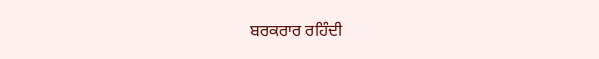ਬਰਕਰਾਰ ਰਹਿੰਦੀ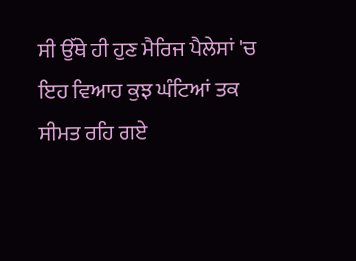ਸੀ ਉੱਥੇ ਹੀ ਹੁਣ ਮੈਰਿਜ ਪੈਲੇਸਾਂ 'ਚ ਇਹ ਵਿਆਹ ਕੁਝ ਘੰਟਿਆਂ ਤਕ ਸੀਮਤ ਰਹਿ ਗਏ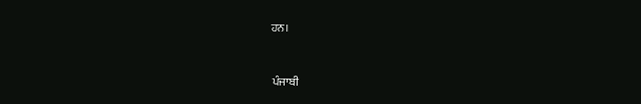ਹਨ।


 ਪੰਜਾਬੀ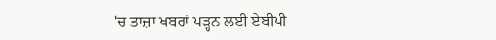'ਚ ਤਾਜ਼ਾ ਖਬਰਾਂ ਪੜ੍ਹਨ ਲਈ ਏਬੀਪੀ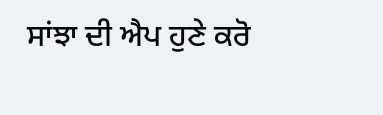ਸਾਂਝਾ ਦੀ ਐਪ ਹੁਣੇ ਕਰੋ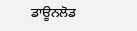ਡਾਊਨਲੋਡ